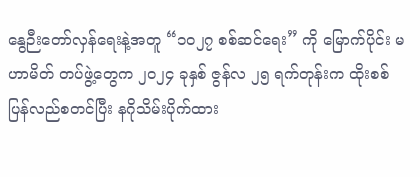နွေဉီးတော်လှန်ရေးနဲ့အတူ “၁၀၂၇ စစ်ဆင်ရေး” ကို မြောက်ပိုင်း မဟာမိတ် တပ်ဖွဲ့တွေက ၂၀၂၄ ခုနှစ် ဇွန်လ ၂၅ ရက်တုန်းက ထိုးစစ်ပြန်လည်စတင်ပြီး နဂိုသိမ်းပိုက်ထား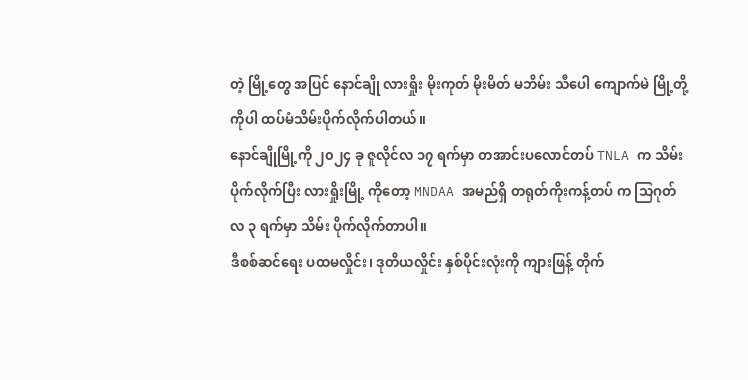တဲ့ မြို့တွေ အပြင် နောင်ချို လားရှိုး မိုးကုတ် မိုးမိတ် မဘိမ်း သီပေါ ကျောက်မဲ မြို့တို့ကိုပါ ထပ်မံသိမ်းပိုက်လိုက်ပါတယ်။
နောင်ချိုမြို့ကို ၂၀၂၄ ခု ဇူလိုင်လ ၁၇ ရက်မှာ တအာင်းပလောင်တပ် TNLA က သိမ်းပိုက်လိုက်ပြီး လားရှိုးမြို့ ကိုတော့ MNDAA အမည်ရှိ တရုတ်ကိုးကန့်တပ် က သြဂုတ်လ ၃ ရက်မှာ သိမ်း ပိုက်လိုက်တာပါ။
ဒီစစ်ဆင်ရေး ပထမလှိုင်း၊ ဒုတိယလှိုင်း နှစ်ပိုင်းလုံးကို ကျားဖြန့် တိုက်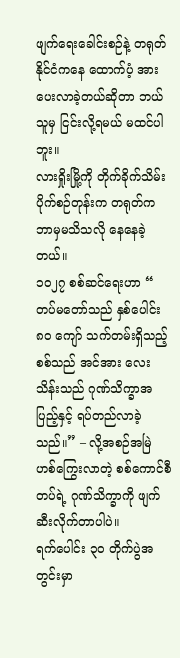ဖျက်ရေးခေါင်းစဉ်နဲ့ တရုတ်နိုင်ငံကနေ ထောက်ပံ့ အားပေးလာခဲ့တယ်ဆိုတာ ဘယ်သူမှ ငြင်းလို့ရမယ် မထင်ပါဘူး။
လားရှိုးမြို့ကို တိုက်ခိုက်သိမ်းပိုက်စဉ်တုန်းက တရုတ်က ဘာမှမသိသလို နေနေခဲ့တယ်။
၁၀၂၇ စစ်ဆင်ရေးဟာ “ တပ်မတော်သည် နှစ်ပေါင်း ၈၀ ကျော် သက်တမ်းရှိသည့် စစ်သည် အင်အား လေးသိန်းသည် ဂုဏ်သိက္ခာအပြည့်နှင့် ရပ်တည်လာခဲ့သည်။” – လို့အစဉ်အမြဲ ဟစ်ကြွေးလာတဲ့ စစ်ကောင်စီတပ်ရဲ့ ဂုဏ်သိက္ခာကို ဖျက်ဆီးလိုက်တာပါပဲ။
ရက်ပေါင်း ၃၀ တိုက်ပွဲအတွင်းမှာ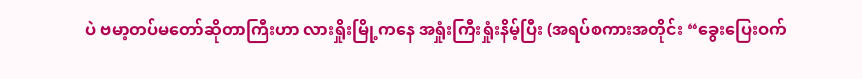ပဲ ဗမာ့တပ်မတော်ဆိုတာကြီးဟာ လားရှိုးမြို့ကနေ အရှုံးကြီးရှုံးနိမ့်ပြီး (အရပ်စကားအတိုင်း “ခွေးပြေးဝက်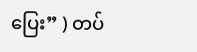ပြေး” ) တပ်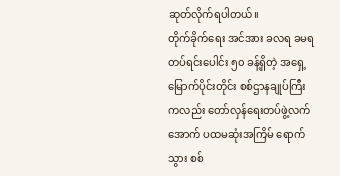ဆုတ်လိုက်ရပါတယ်။
တိုက်ခိုက်ရေး အင်အား ခလရ ခမရ တပ်ရင်းပေါင်း ၅၀ ခန့်ရှိတဲ့ အရှေ့မြောက်ပိုင်းတိုင်း စစ်ဌာနချုပ်ကြီးကလည်း တော်လှန်ရေးတပ်ဖွဲ့လက်အောက် ပထမဆုံးအကြိမ် ရောက်သွား စစ်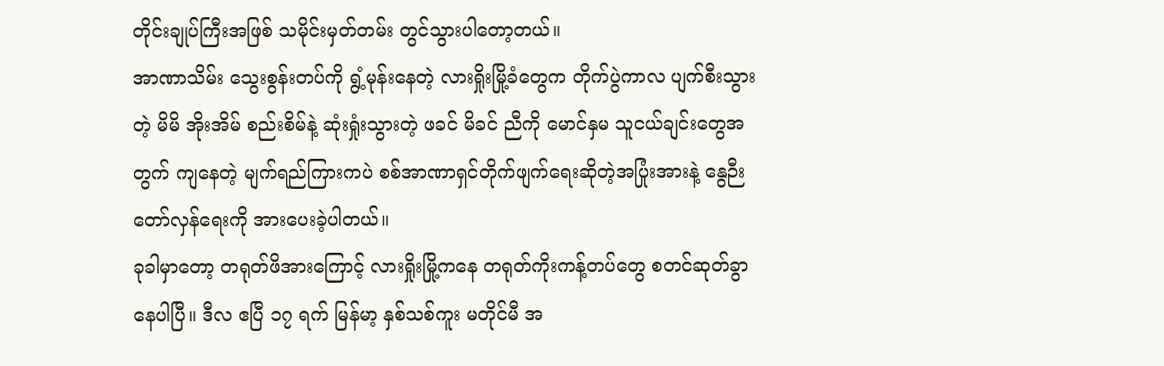တိုင်းချုပ်ကြီးအဖြစ် သမိုင်းမှတ်တမ်း တွင်သွားပါတော့တယ်။
အာဏာသိမ်း သွေးစွန်းတပ်ကို ရွံ့မုန်းနေတဲ့ လားရှိုးမြို့ခံတွေက တိုက်ပွဲကာလ ပျက်စီးသွားတဲ့ မိမိ အိုးအိမ် စည်းစိမ်နဲ့ ဆုံးရှုံးသွားတဲ့ ဖခင် မိခင် ညီကို မောင်နှမ သူငယ်ချင်းတွေအတွက် ကျနေတဲ့ မျက်ရည်ကြားကပဲ စစ်အာဏာရှင်တိုက်ဖျက်ရေးဆိုတဲ့အပြုံးအားနဲ့ နွေဉီးတော်လှန်ရေးကို အားပေးခဲ့ပါတယ်။
ခုခါမှာတော့ တရုတ်ဖိအားကြောင့် လားရှိုးမြို့ကနေ တရုတ်ကိုးကန့်တပ်တွေ စတင်ဆုတ်ခွာနေပါပြီ။ ဒီလ ဧပြီ ၁၇ ရက် မြန်မာ့ နှစ်သစ်ကူး မတိုင်မီ အ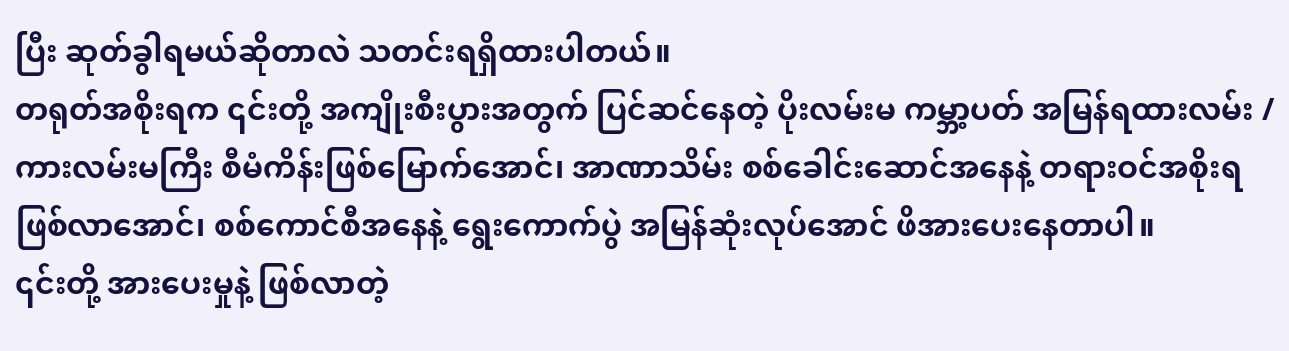ပြီး ဆုတ်ခွါရမယ်ဆိုတာလဲ သတင်းရရှိထားပါတယ်။
တရုတ်အစိုးရက ၎င်းတို့ အကျိုးစီးပွားအတွက် ပြင်ဆင်နေတဲ့ ပိုးလမ်းမ ကမ္ဘာ့ပတ် အမြန်ရထားလမ်း /ကားလမ်းမကြီး စီမံကိန်းဖြစ်မြောက်အောင်၊ အာဏာသိမ်း စစ်ခေါင်းဆောင်အနေနဲ့ တရားဝင်အစိုးရ ဖြစ်လာအောင်၊ စစ်ကောင်စီအနေနဲ့ ရွေးကောက်ပွဲ အမြန်ဆုံးလုပ်အောင် ဖိအားပေးနေတာပါ။
၎င်းတို့ အားပေးမှုနဲ့ ဖြစ်လာတဲ့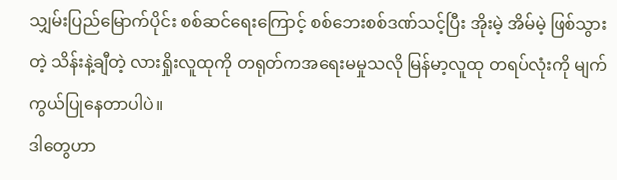သျှမ်းပြည်မြောက်ပိုင်း စစ်ဆင်ရေးကြောင့် စစ်ဘေးစစ်ဒဏ်သင့်ပြီး အိုးမဲ့ အိမ်မဲ့ ဖြစ်သွားတဲ့ သိန်းနဲ့ချီတဲ့ လားရှိုးလူထုကို တရုတ်ကအရေးမမှုသလို မြန်မာ့လူထု တရပ်လုံးကို မျက်ကွယ်ပြုနေတာပါပဲ။
ဒါတွေဟာ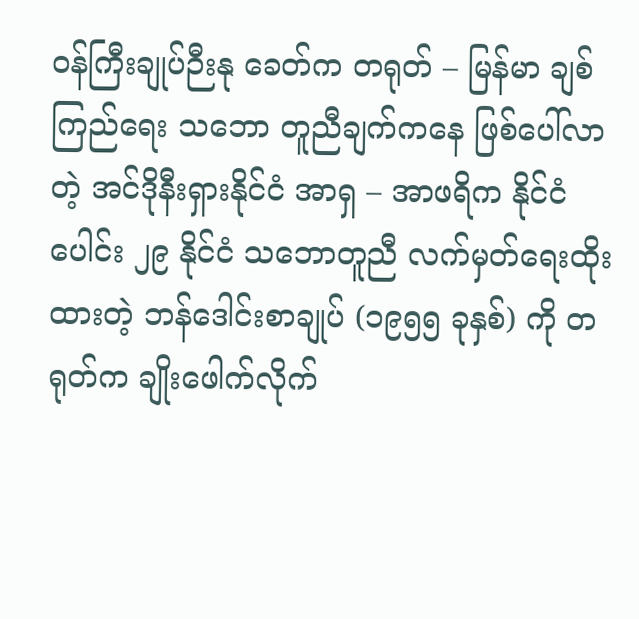ဝန်ကြီးချုပ်ဉီးနု ခေတ်က တရုတ် – မြန်မာ ချစ်ကြည်ရေး သဘော တူညီချက်ကနေ ဖြစ်ပေါ်လာတဲ့ အင်ဒိုနီးရှားနိုင်ငံ အာရှ – အာဖရိက နိုင်ငံပေါင်း ၂၉ နိုင်ငံ သဘောတူညီ လက်မှတ်ရေးထိုးထားတဲ့ ဘန်ဒေါင်းစာချုပ် (၁၉၅၅ ခုနှစ်) ကို တရုတ်က ချိုးဖေါက်လိုက်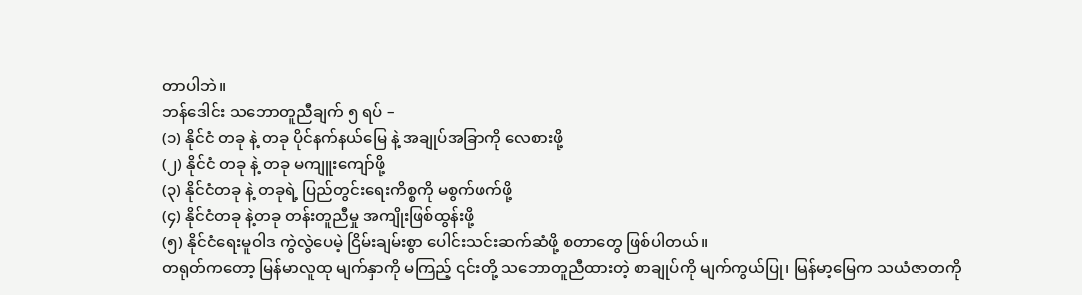တာပါဘဲ။
ဘန်ဒေါင်း သဘောတူညီချက် ၅ ရပ် –
(၁) နိုင်ငံ တခု နဲ့ တခု ပိုင်နက်နယ်မြေ နဲ့ အချုပ်အခြာကို လေစားဖို့
(၂) နိုင်ငံ တခု နဲ့ တခု မကျူးကျော်ဖို့
(၃) နိုင်ငံတခု နဲ့ တခုရဲ့ ပြည်တွင်းရေးကိစ္စကို မစွက်ဖက်ဖို့
(၄) နိုင်ငံတခု နဲ့တခု တန်းတူညီမှု အကျိုးဖြစ်ထွန်းဖို့
(၅) နိုင်ငံရေးမူဝါဒ ကွဲလွဲပေမဲ့ ငြိမ်းချမ်းစွာ ပေါင်းသင်းဆက်ဆံဖို့ စတာတွေ ဖြစ်ပါတယ်။
တရုတ်ကတော့ မြန်မာလူထု မျက်နှာကို မကြည့် ၎င်းတို့ သဘောတူညီထားတဲ့ စာချုပ်ကို မျက်ကွယ်ပြု၊ မြန်မာ့မြေက သယံဇာတကို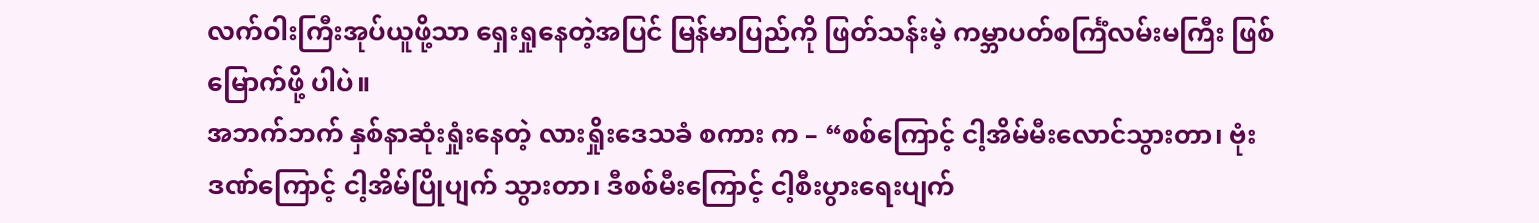လက်ဝါးကြီးအုပ်ယူဖို့သာ ရှေးရှုနေတဲ့အပြင် မြန်မာပြည်ကို ဖြတ်သန်းမဲ့ ကမ္ဘာပတ်စင်္ကြံလမ်းမကြီး ဖြစ်မြောက်ဖို့ ပါပဲ။
အဘက်ဘက် နှစ်နာဆုံးရှုံးနေတဲ့ လားရှိုးဒေသခံ စကား က – “စစ်ကြောင့် ငါ့အိမ်မီးလောင်သွားတာ၊ ဗုံးဒဏ်ကြောင့် ငါ့အိမ်ပြိုပျက် သွားတာ၊ ဒီစစ်မီးကြောင့် ငါ့စီးပွားရေးပျက်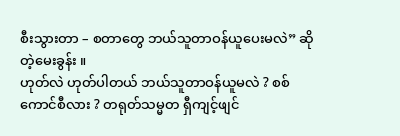စီးသွားတာ – စတာတွေ ဘယ်သူတာဝန်ယူပေးမလဲ” ဆိုတဲ့မေးခွန်း ။
ဟုတ်လဲ ဟုတ်ပါတယ် ဘယ်သူတာဝန်ယူမလဲ ? စစ်ကောင်စီလား ? တရုတ်သမ္မတ ရှီကျင့်ဖျင်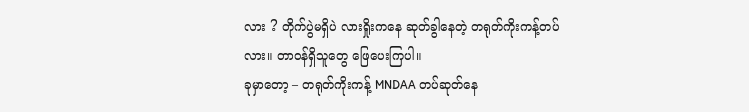လား ? တိုက်ပွဲမရှိပဲ လားရှိုးကနေ ဆုတ်ခွါနေတဲ့ တရုတ်ကိုးကန့်တပ်လား။ တာဝန်ရှိသူတွေ ဖြေပေးကြပါ။
ခုမှာတော့ – တရုတ်ကိုးကန့် MNDAA တပ်ဆုတ်နေ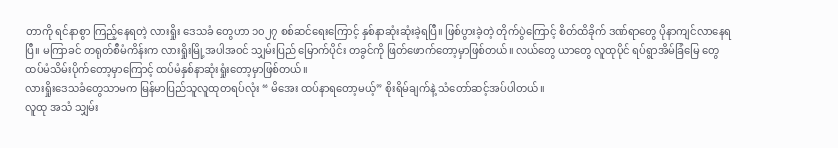တာကို ရင်နာစွာ ကြည့်နေရတဲ့ လားရှိုး ဒေသခံ တွေဟာ ၁၀၂၇ စစ်ဆင်ရေးကြောင့် နှစ်နာဆုံးဆုံးခဲ့ရပြီ။ ဖြစ်ပွားခဲ့တဲ့ တိုက်ပွဲကြောင့် စိတ်ထိခိုက် ဒဏ်ရာတွေ ပိုနာကျင်လာနေရပြီ။ မကြာခင် တရုတ်စီမံကိန်းက လားရှိုးမြို့အပါအဝင် သျှမ်းပြည် မြောက်ပိုင်း တခွင်ကို ဖြတ်ဖောက်တော့မှာဖြစ်တယ်။ လယ်တွေ ယာတွေ လူထုပိုင် ရပ်ရွာအိမ်ခြံမြေ တွေ ထပ်မံသိမ်းပိုက်တော့မှာကြောင့် ထပ်မံနှစ်နာဆုံးရှုံးတော့မှာဖြစ်တယ်။
လားရှိုးဒေသခံတွေသာမက မြန်မာပြည်သူလူထုတရပ်လုံး “ မိအေး ထပ်နာရတော့မယ့်” စိုးရိမ်ချက်နဲ့ သံတော်ဆင့်အပ်ပါတယ်။
လူထု အသံ သျှမ်း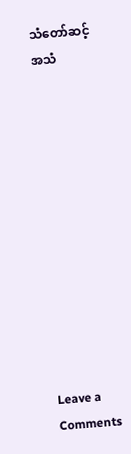သံတော်ဆင့်အသံ












Leave a Comments